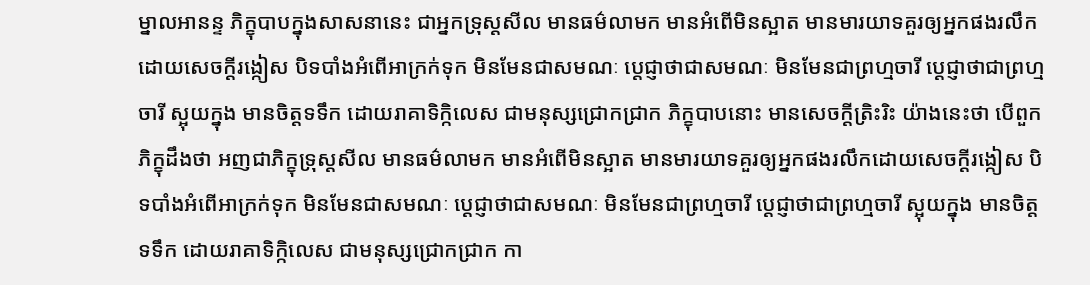ម្នាលអានន្ទ ភិក្ខុបាបក្នុងសាសនានេះ ជាអ្នកទ្រុស្ដសីល មានធម៌លាមក មានអំពើមិនស្អាត មានមារយាទគួរឲ្យអ្នកផងរលឹកដោយសេចក្ដីរង្កៀស បិទបាំងអំពើអាក្រក់ទុក មិនមែនជាសមណៈ ប្ដេជ្ញាថាជាសមណៈ មិនមែនជាព្រហ្មចារី ប្ដេជ្ញាថាជាព្រហ្មចារី ស្អុយក្នុង មានចិត្តទទឹក ដោយរាគាទិក្កិលេស ជាមនុស្សជ្រោកជ្រាក ភិក្ខុបាបនោះ មានសេចក្ដីត្រិះរិះ យ៉ាងនេះថា បើពួកភិក្ខុដឹងថា អញជាភិក្ខុទ្រុស្ដសីល មានធម៌លាមក មានអំពើមិនស្អាត មានមារយាទគួរឲ្យអ្នកផងរលឹកដោយសេចក្ដីរង្កៀស បិទបាំងអំពើអាក្រក់ទុក មិនមែនជាសមណៈ ប្ដេជ្ញាថាជាសមណៈ មិនមែនជាព្រហ្មចារី ប្ដេជ្ញាថាជាព្រហ្មចារី ស្អុយក្នុង មានចិត្តទទឹក ដោយរាគាទិក្កិលេស ជាមនុស្សជ្រោកជ្រាក កា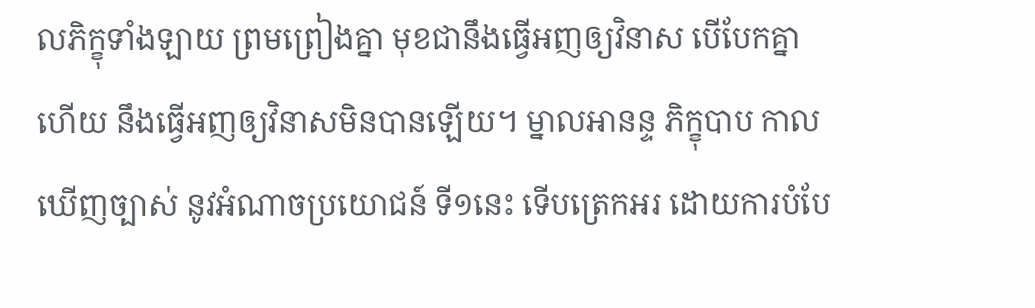លភិក្ខុទាំងឡាយ ព្រមព្រៀងគ្នា មុខជានឹងធ្វើអញឲ្យវិនាស បើបែកគ្នាហើយ នឹងធ្វើអញឲ្យវិនាសមិនបានឡើយ។ ម្នាលអានន្ទ ភិក្ខុបាប កាលឃើញច្បាស់ នូវអំណាចប្រយោជន៍ ទី១នេះ ទើបត្រេកអរ ដោយការបំបែ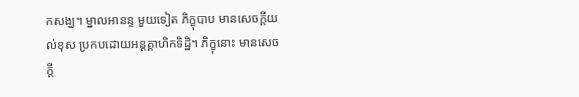កសង្ឃ។ ម្នាលអានន្ទ មួយទៀត ភិក្ខុបាប មានសេចក្ដីយល់ខុស ប្រកបដោយអន្ដគ្គាហិកទិដ្ឋិ។ ភិក្ខុនោះ មានសេចក្ដី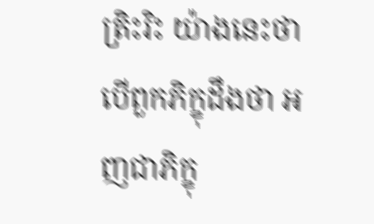ត្រិះរិះ យ៉ាងនេះថា បើពួកភិក្ខុដឹងថា អញជាភិក្ខុ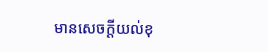មានសេចក្ដីយល់ខុ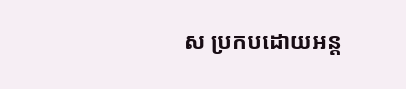ស ប្រកបដោយអន្ដ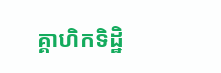គ្គាហិកទិដ្ឋិ